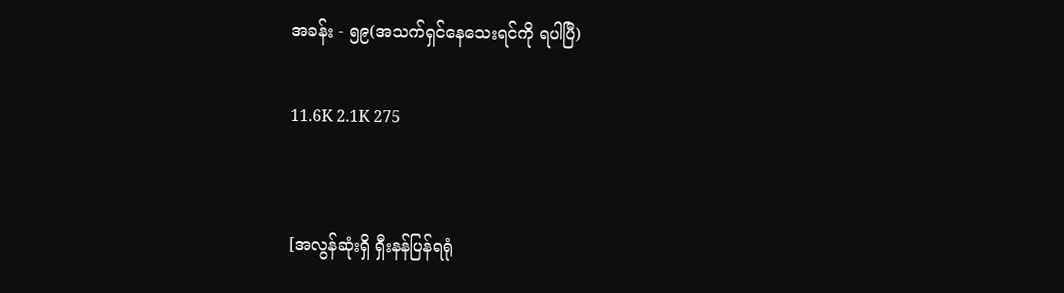အခန်း - ၅၉(အသက်ရှင်နေသေးရင်ကို ရပါပြီ)

11.6K 2.1K 275


[အလွန်ဆုံးရှိ ရှီးနန်ပြန်ရရုံ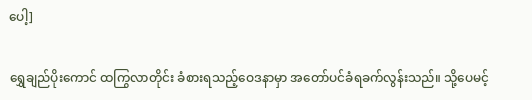ပေါ့]

ရွှေချည်ပိုးကောင် ထကြွလာတိုင်း ခံစားရသည့်ဝေဒနာမှာ အတော်ပင်ခံရခက်လွန်းသည်။ သို့ပေမင့်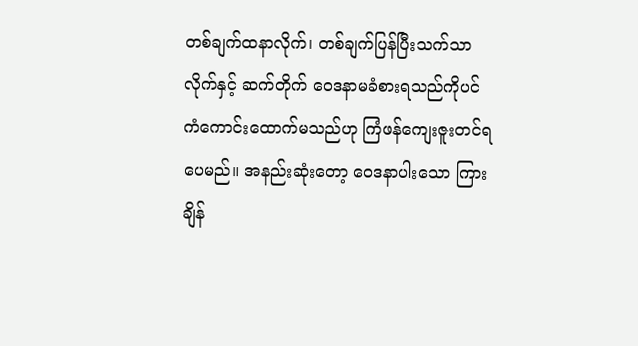တစ်ချက်ထနာလိုက်၊ တစ်ချက်ပြန်ပြီးသက်သာလိုက်နှင့် ဆက်တိုက် ဝေဒနာမခံစားရသည်ကိုပင် ကံကောင်းထောက်မသည်ဟု ကြံဖန်ကျေးဇူးတင်ရပေမည်။ အနည်းဆုံးတော့ ဝေဒနာပါးသော ကြားချိန်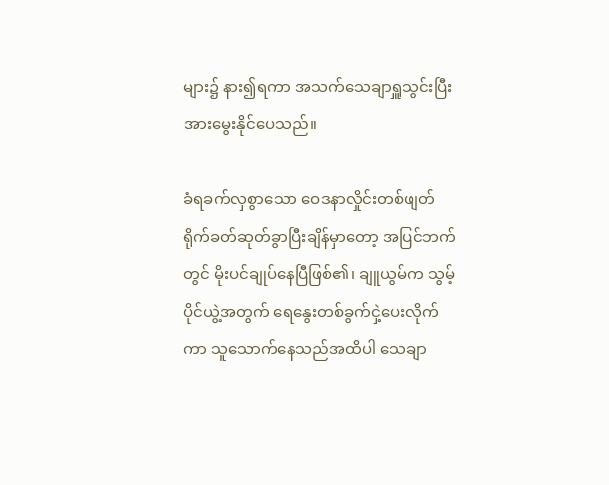များ၌ နား၍ရကာ အသက်သေချာရှူသွင်းပြီး အားမွေးနိုင်ပေသည်။

ခံရခက်လှစွာသော ဝေဒနာလှိုင်းတစ်ဖျတ်ရိုက်ခတ်ဆုတ်ခွာပြီးချိန်မှာတော့ အပြင်ဘက်တွင် မိုးပင်ချုပ်နေပြီဖြစ်၏၊ ချူယွမ်က သွမ့်ပိုင်ယွဲ့အတွက် ရေနွေးတစ်ခွက်ငှဲ့ပေးလိုက်ကာ သူသောက်နေသည်အထိပါ သေချာ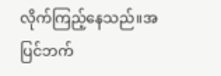လိုက်ကြည့်နေသည်။အပြင်ဘက်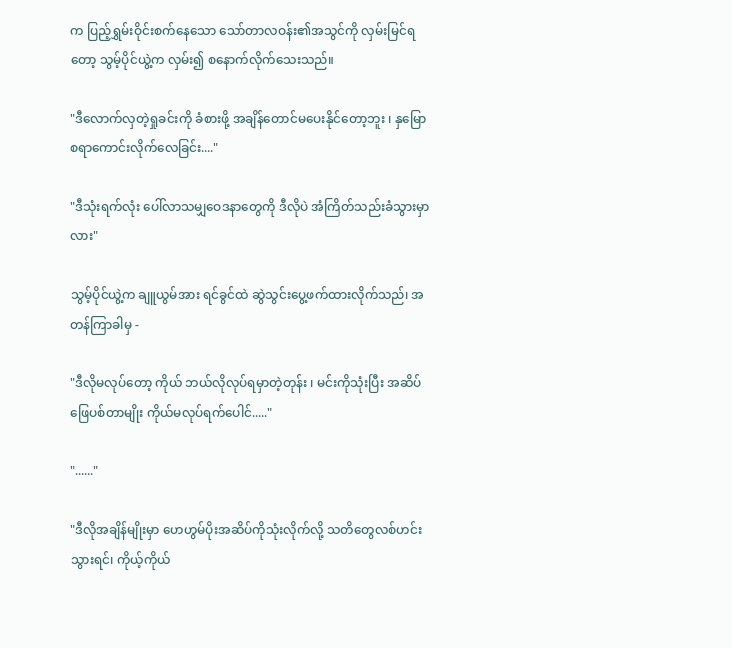က ပြည့်ရွှမ်းဝိုင်းစက်နေသော သော်တာလဝန်း၏အသွင်ကို လှမ်းမြင်ရတော့ သွမ့်ပိုင်ယွဲ့က လှမ်း၍ စနောက်လိုက်သေးသည်။

"ဒီလောက်လှတဲ့ရှုခင်းကို ခံစားဖို့ အချိန်တောင်မပေးနိုင်တော့ဘူး ၊ နှမြောစရာကောင်းလိုက်လေခြင်း...."

"ဒီသုံးရက်လုံး ပေါ်လာသမျှဝေဒနာတွေကို ဒီလိုပဲ အံကြိတ်သည်းခံသွားမှာလား"

သွမ့်ပိုင်ယွဲ့က ချူယွမ်အား ရင်ခွင်ထဲ ဆွဲသွင်းပွေ့ဖက်ထားလိုက်သည်၊ အတန်ကြာခါမှ -

"ဒီလိုမလုပ်တော့ ကိုယ် ဘယ်လိုလုပ်ရမှာတဲ့တုန်း ၊ မင်းကိုသုံးပြီး အဆိပ်ဖြေပစ်တာမျိုး ကိုယ်မလုပ်ရက်ပေါင်....."

"......"

"ဒီလိုအချိန်မျိုးမှာ ဟေဟွမ်ပိုးအဆိပ်ကိုသုံးလိုက်လို့ သတိတွေလစ်ဟင်းသွားရင်၊ ကိုယ့်ကိုယ်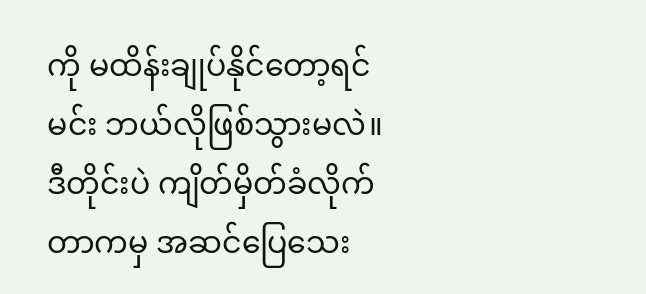ကို မထိန်းချုပ်နိုင်တော့ရင် မင်း ဘယ်လိုဖြစ်သွားမလဲ။ ဒီတိုင်းပဲ ကျိတ်မှိတ်ခံလိုက်တာကမှ အဆင်ပြေသေး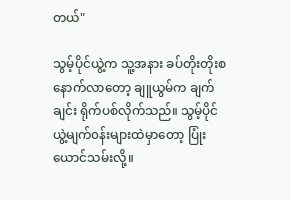တယ်"

သွမ့်ပိုင်ယွဲ့က သူ့အနား ခပ်တိုးတိုးစနောက်လာတော့ ချူယွမ်က ချက်ချင်း ရိုက်ပစ်လိုက်သည်။ သွမ့်ပိုင်ယွဲ့မျက်၀န်းများထဲမှာတော့ ပြုံးယောင်သမ်းလို့။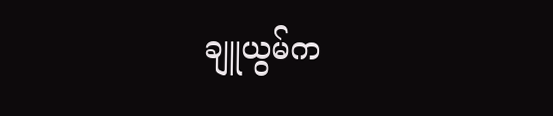ချူယွမ်က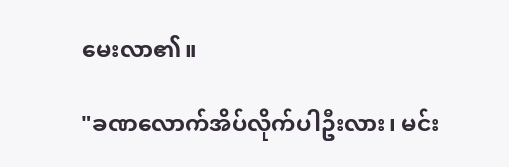မေးလာ၏။

"ခဏလောက်အိပ်လိုက်ပါဦးလား၊ မင်း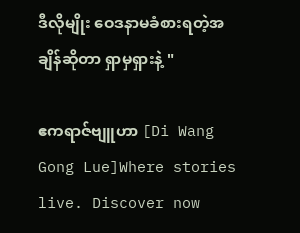ဒီလိုမျိုး ဝေဒနာမခံစားရတဲ့အချိန်ဆိုတာ ရှာမှရှားနဲ့ "

ဧကရာဇ်ဗျူဟာ [Di Wang Gong Lue]Where stories live. Discover now